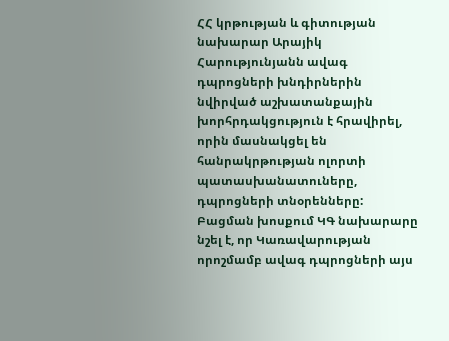ՀՀ կրթության և գիտության նախարար Արայիկ Հարությունյանն ավագ դպրոցների խնդիրներին նվիրված աշխատանքային խորհրդակցություն է հրավիրել, որին մասնակցել են հանրակրթության ոլորտի պատասխանատուները, դպրոցների տնօրենները:
Բացման խոսքում ԿԳ նախարարը նշել է, որ Կառավարության որոշմամբ ավագ դպրոցների այս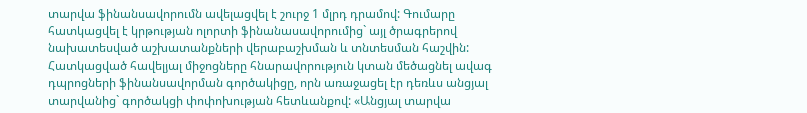տարվա ֆինանսավորումն ավելացվել է շուրջ 1 մլրդ դրամով: Գումարը հատկացվել է կրթության ոլորտի ֆինանասավորումից` այլ ծրագրերով նախատեսված աշխատանքների վերաբաշխման և տնտեսման հաշվին: Հատկացված հավելյալ միջոցները հնարավորություն կտան մեծացնել ավագ դպրոցների ֆինանսավորման գործակիցը, որն առաջացել էր դեռևս անցյալ տարվանից` գործակցի փոփոխության հետևանքով: «Անցյալ տարվա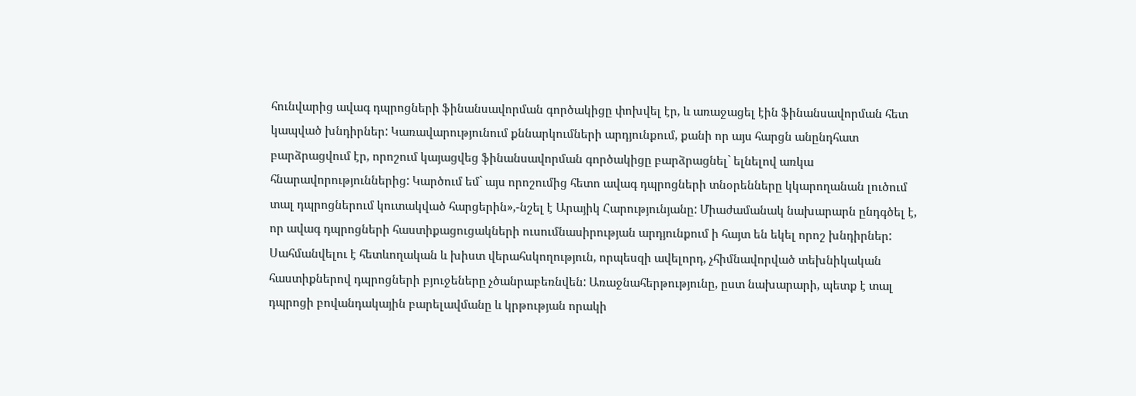հունվարից ավագ դպրոցների ֆինանսավորման գործակիցը փոխվել էր, և առաջացել էին ֆինանսավորման հետ կապված խնդիրներ: Կառավարությունում քննարկումների արդյունքում, քանի որ այս հարցն անընդհատ բարձրացվում էր, որոշում կայացվեց ֆինանսավորման գործակիցը բարձրացնել` ելնելով առկա հնարավորություններից: Կարծում եմ` այս որոշումից հետո ավագ դպրոցների տնօրենները կկարողանան լուծում տալ դպրոցներում կուտակված հարցերին»,-նշել է Արայիկ Հարությունյանը: Միաժամանակ նախարարն ընդգծել է, որ ավագ դպրոցների հաստիքացուցակների ուսումնասիրության արդյունքում ի հայտ են եկել որոշ խնդիրներ: Սահմանվելու է հետևողական և խիստ վերահսկողություն, որպեսզի ավելորդ, չհիմնավորված տեխնիկական հաստիքներով դպրոցների բյուջեները չծանրաբեռնվեն: Առաջնահերթությունը, ըստ նախարարի, պետք է տալ դպրոցի բովանդակային բարելավմանը և կրթության որակի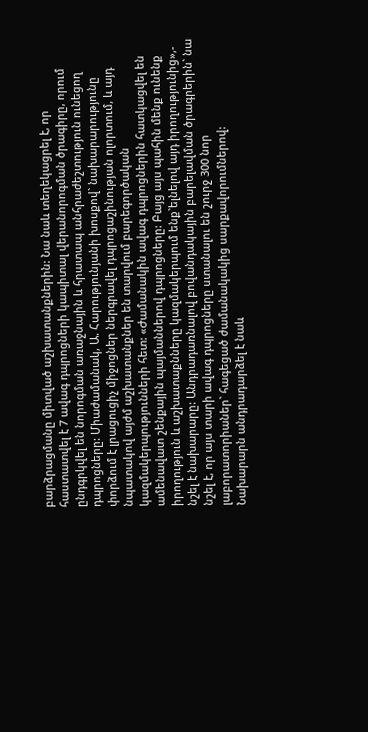բարձրացմանը միտված աշխատանքներին: Նա նաև տեղեկացրել է, որ հաստատվել է 7 ավագ դպրոցների կապիտալ վերանորոգման ծրագիրը, որում ընդգրկվել են նորոգման առաջնային և հրատապ անհրաժեշտություն ունեցող դպրոցները: Միաժամանակ, Ա. Հարությունյանի խոսքով` նախարարությունը փորձում է լրացուցիչ միջոցներ ներգրավել դպրոցաշինության ոլորտում, և այդ նպատակով այժմ աշխատանքներ են տարվում բարեգործական կազմակերպությունների հետ: «Ժամանակին ավագ դպրոցներին հատկացվել են ամենավատ շենքային պայմաններով դպրոցները: Բայց այս պահին մենք ունենք իրողություն և աշխատաքնները կազմակերպում ենք`ելնելով այդ իրողությունից»,- նշել է նախարարը: Անդրադառնալով բովանդակային բարելավման ծրագրերին` նա նշել է, որ այս տարի ավագ դպրոցները ստանալու են շուրջ 300 նոր լաբորատորիաներ` հագեցած ժամանակակից սարքավորումներով:
Նախարարն անդրադարձել է նաև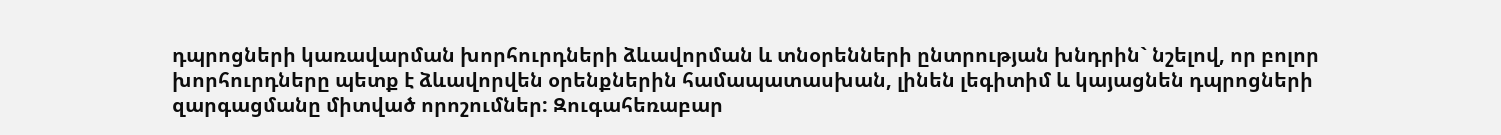դպրոցների կառավարման խորհուրդների ձևավորման և տնօրենների ընտրության խնդրին` նշելով, որ բոլոր խորհուրդները պետք է ձևավորվեն օրենքներին համապատասխան, լինեն լեգիտիմ և կայացնեն դպրոցների զարգացմանը միտված որոշումներ: Զուգահեռաբար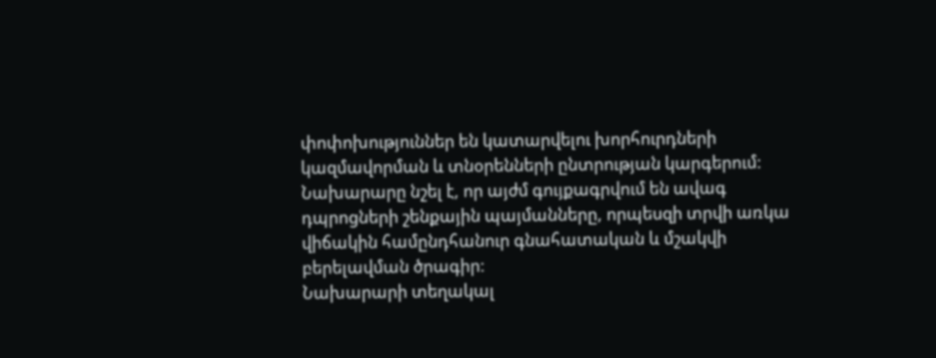փոփոխություններ են կատարվելու խորհուրդների կազմավորման և տնօրենների ընտրության կարգերում: Նախարարը նշել է, որ այժմ գույքագրվում են ավագ դպրոցների շենքային պայմանները, որպեսզի տրվի առկա վիճակին համընդհանուր գնահատական և մշակվի բերելավման ծրագիր:
Նախարարի տեղակալ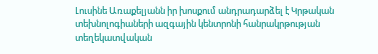Լուսինե Առաքելյանն իր խոսքում անդրադարձել է Կրթական տեխնոլոգիաների ազգային կենտրոնի հանրակրթության տեղեկատվական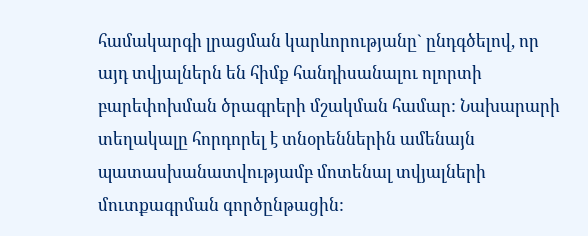համակարգի լրացման կարևորությանը` ընդգծելով, որ այդ տվյալներն են հիմք հանդիսանալու ոլորտի բարեփոխման ծրագրերի մշակման համար: Նախարարի տեղակալը հորդորել է տնօրեններին ամենայն պատասխանատվությամբ մոտենալ տվյալների մուտքագրման գործընթացին: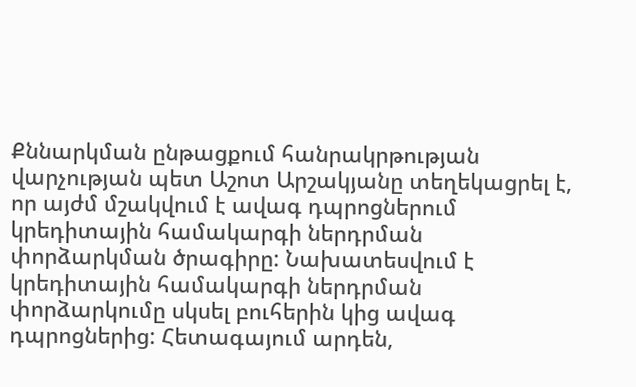Քննարկման ընթացքում հանրակրթության վարչության պետ Աշոտ Արշակյանը տեղեկացրել է, որ այժմ մշակվում է ավագ դպրոցներում կրեդիտային համակարգի ներդրման փորձարկման ծրագիրը: Նախատեսվում է կրեդիտային համակարգի ներդրման փորձարկումը սկսել բուհերին կից ավագ դպրոցներից: Հետագայում արդեն,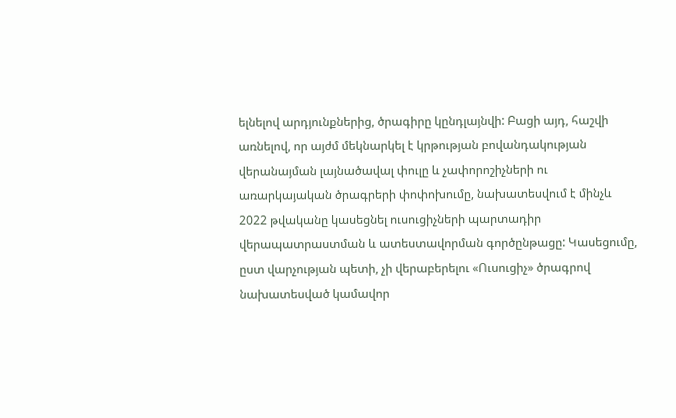ելնելով արդյունքներից, ծրագիրը կընդլայնվի: Բացի այդ, հաշվի առնելով, որ այժմ մեկնարկել է կրթության բովանդակության վերանայման լայնածավալ փուլը և չափորոշիչների ու առարկայական ծրագրերի փոփոխումը, նախատեսվում է մինչև 2022 թվականը կասեցնել ուսուցիչների պարտադիր վերապատրաստման և ատեստավորման գործընթացը: Կասեցումը, ըստ վարչության պետի, չի վերաբերելու «Ուսուցիչ» ծրագրով նախատեսված կամավոր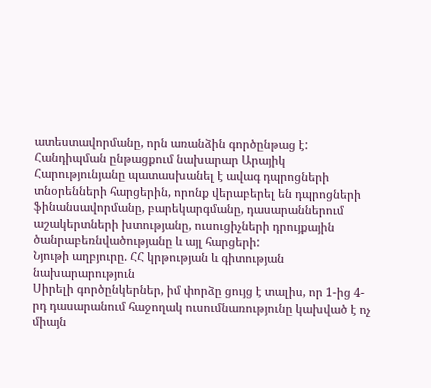ատեստավորմանը, որն առանձին գործընթաց է:
Հանդիպման ընթացքում նախարար Արայիկ Հարությունյանը պատասխանել է ավագ դպրոցների տնօրենների հարցերին, որոնք վերաբերել են դպրոցների ֆինանսավորմանը, բարեկարգմանը, դասարաններում աշակերտների խտությանը, ուսուցիչների դրույքային ծանրաբեռնվածությանը և այլ հարցերի:
Նյութի աղբյուրը. ՀՀ կրթության և գիտության նախարարություն
Սիրելի գործընկերներ, իմ փորձը ցույց է տալիս, որ 1-ից 4-րդ դասարանում հաջողակ ուսումնառությունը կախված է ոչ միայն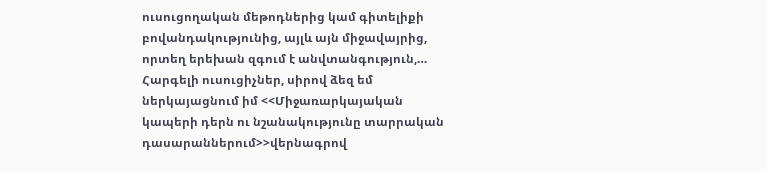ուսուցողական մեթոդներից կամ գիտելիքի բովանդակությունից, այլև այն միջավայրից, որտեղ երեխան զգում է անվտանգություն,…
Հարգելի ուսուցիչներ, սիրով ձեզ եմ ներկայացնում իմ <<Միջառարկայական կապերի դերն ու նշանակությունը տարրական դասարաններում>>վերնագրով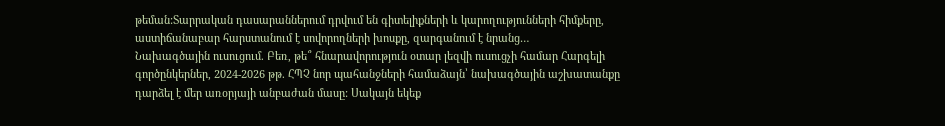թեման:Տարրական դասարաններում դրվում են գիտելիքների և կարողությունների հիմքերը, աստիճանաբար հարստանում է սովորողների խոսքը, զարգանում է նրանց…
Նախագծային ուսուցում. Բեռ, թե՞ հնարավորություն օտար լեզվի ուսուցչի համար Հարգելի գործընկերներ, 2024-2026 թթ. ՀՊՉ նոր պահանջների համաձայն՝ նախագծային աշխատանքը դարձել է մեր առօրյայի անբաժան մասը: Սակայն եկեք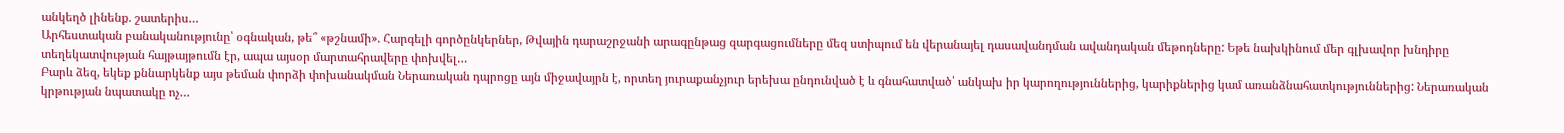անկեղծ լինենք. շատերիս…
Արհեստական բանականությունը՝ օգնական, թե՞ «թշնամի». Հարգելի գործընկերներ, Թվային դարաշրջանի արագընթաց զարգացումները մեզ ստիպում են վերանայել դասավանդման ավանդական մեթոդները: Եթե նախկինում մեր գլխավոր խնդիրը տեղեկատվության հայթայթումն էր, ապա այսօր մարտահրավերը փոխվել…
Բարև ձեզ, եկեք քննարկենք այս թեման փորձի փոխանակման Ներառական դպրոցը այն միջավայրն է, որտեղ յուրաքանչյուր երեխա ընդունված է և գնահատված՝ անկախ իր կարողություններից, կարիքներից կամ առանձնահատկություններից: Ներառական կրթության նպատակը ոչ…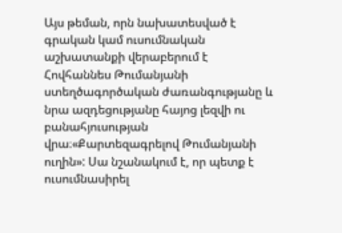Այս թեման, որն նախատեսված է գրական կամ ուսումնական աշխատանքի վերաբերում է Հովհաննես Թումանյանի ստեղծագործական ժառանգությանը և նրա ազդեցությանը հայոց լեզվի ու բանահյուսության վրա։«Քարտեզագրելով Թումանյանի ուղին»: Սա նշանակում է, որ պետք է ուսումնասիրել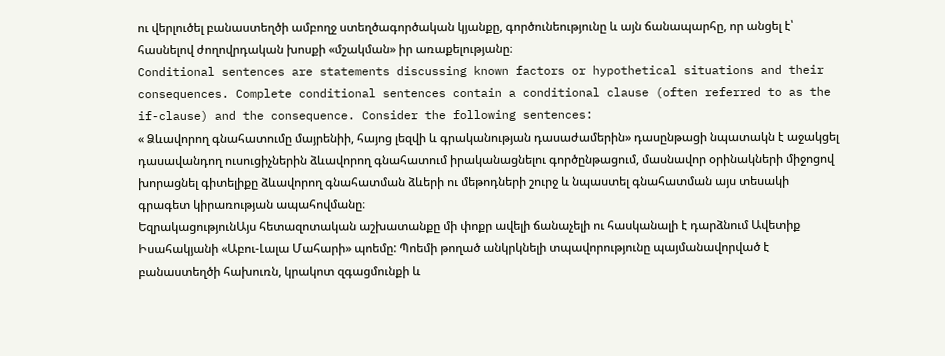ու վերլուծել բանաստեղծի ամբողջ ստեղծագործական կյանքը, գործունեությունը և այն ճանապարհը, որ անցել է՝ հասնելով ժողովրդական խոսքի «մշակման» իր առաքելությանը։
Conditional sentences are statements discussing known factors or hypothetical situations and their consequences. Complete conditional sentences contain a conditional clause (often referred to as the if-clause) and the consequence. Consider the following sentences:
« Ձևավորող գնահատումը մայրենիի, հայոց լեզվի և գրականության դասաժամերին» դասընթացի նպատակն է աջակցել դասավանդող ուսուցիչներին ձևավորող գնահատում իրականացնելու գործընթացում, մասնավոր օրինակների միջոցով խորացնել գիտելիքը ձևավորող գնահատման ձևերի ու մեթոդների շուրջ և նպաստել գնահատման այս տեսակի գրագետ կիրառության ապահովմանը։
ԵզրակացությունԱյս հետազոտական աշխատանքը մի փոքր ավելի ճանաչելի ու հասկանալի է դարձնում Ավետիք Իսահակյանի «Աբու-Լալա Մահարի» պոեմը: Պոեմի թողած անկրկնելի տպավորությունը պայմանավորված է բանաստեղծի հախուռն, կրակոտ զգացմունքի և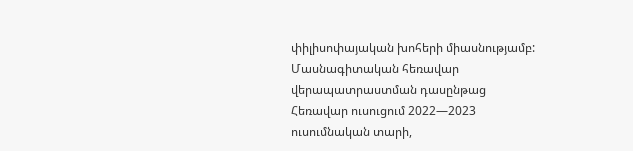փիլիսոփայական խոհերի միասնությամբ:
Մասնագիտական հեռավար վերապատրաստման դասընթաց
Հեռավար ուսուցում 2022—2023 ուսումնական տարի,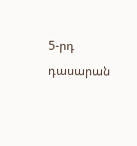5-րդ դասարան